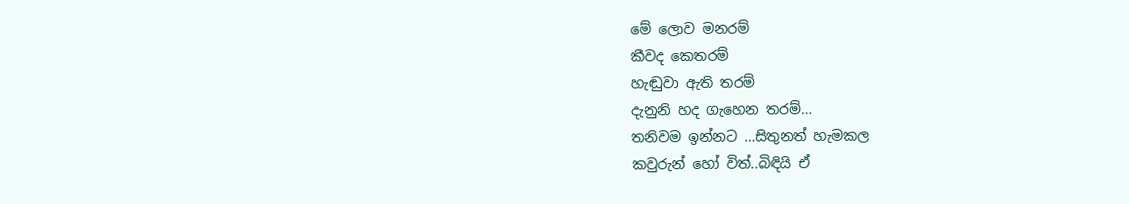මේ ලොව මනරම්
කීවද කෙතරම්
හැඬුවා ඇති තරම්
දැනුනි හද ගැහෙන තරම්…
තනිවම ඉන්නට …සිතුනත් හැමකල
කවුරුන් හෝ විත්..බිඳියි ඒ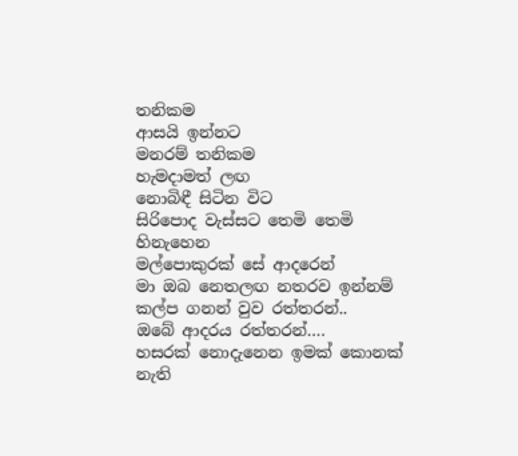තනිකම
ආසයි ඉන්නට
මනරම් තනිකම
හැමදාමත් ලඟ
නොබිඳී සිටින විට
සිරිපොද වැස්සට තෙමි තෙමි හිනැහෙන
මල්පොකුරක් සේ ආදරෙන්
මා ඔබ නෙතලඟ නතරව ඉන්නම්
කල්ප ගනන් වුව රත්තරන්..
ඔබේ ආදරය රත්තරන්….
හසරක් නොදැනෙන ඉමක් කොනක් නැති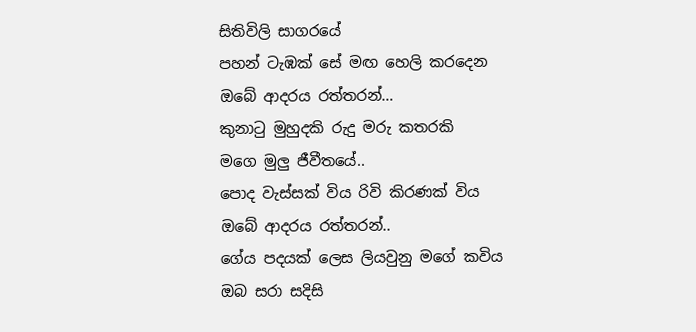සිතිවිලි සාගරයේ
පහන් ටැඹක් සේ මඟ හෙලි කරදෙන
ඔබේ ආදරය රත්තරන්…
කුනාටු මුහුදකි රුදු මරු කතරකි
මගෙ මුලු ජීවීතයේ..
පොද වැස්සක් විය රිවි කිරණක් විය
ඔබේ ආදරය රත්තරන්..
ගේය පදයක් ලෙස ලියවුනු මගේ කවිය
ඔබ සරා සදිසි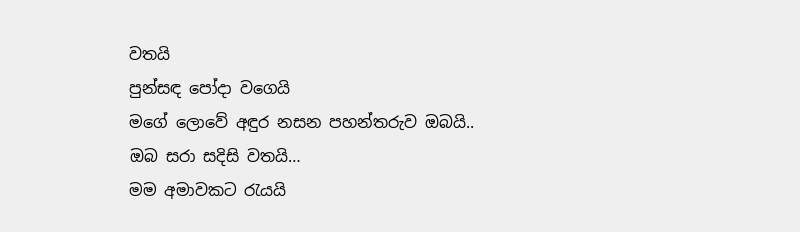වතයි
පුන්සඳ පෝදා වගෙයි
මගේ ලොවේ අඳුර නසන පහන්තරුව ඔබයි..
ඔබ සරා සදිසි වතයි…
මම අමාවකට රැයයි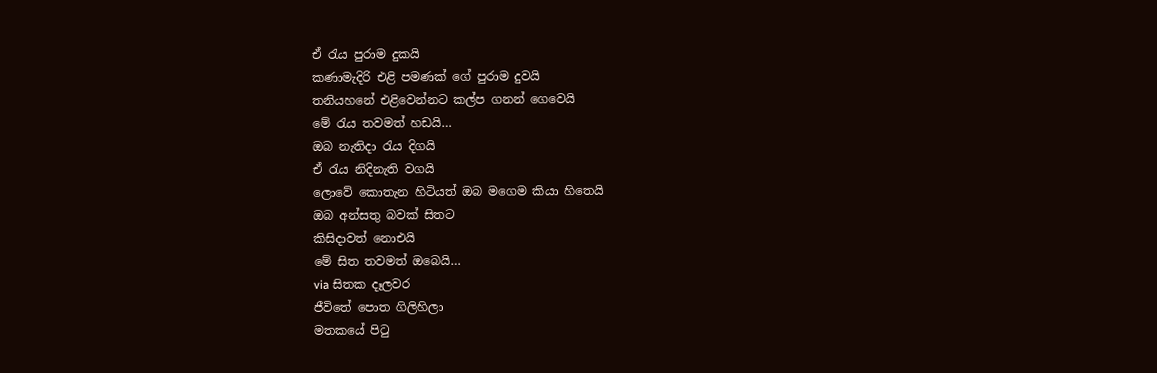ඒ රැය පුරාම දුකයි
කණාමැදිරි එළි පමණක් ගේ පුරාම දුවයි
තනියහනේ එළිවෙන්නට කල්ප ගනන් ගෙවෙයි
මේ රැය තවමත් හඩයි…
ඔබ නැතිදා රැය දිගයි
ඒ රැය නිදිනැති වගයි
ලොවේ කොතැන හිටියත් ඔබ මගෙම කියා හිතෙයි
ඔබ අන්සතු බවක් සිතට
කිසිදාවත් නොඑයි
මේ සිත තවමත් ඔබෙයි…
via සිතක දෑලවර
ජීවිතේ පොත ගිලිහිලා
මතකයේ පිටු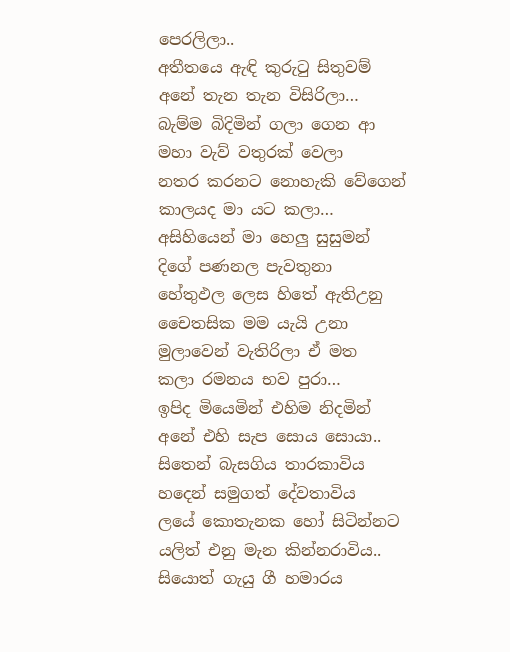පෙරලිලා..
අතීතයෙ ඇඳි කුරුටු සිතුවම්
අනේ තැන තැන විසිරිලා…
බැම්ම බිදිමින් ගලා ගෙන ආ
මහා වැව් වතුරක් වෙලා
නතර කරනට නොහැකි වේගෙන්
කාලයද මා යට කලා…
අසිහියෙන් මා හෙලු සුසුමන්
දිගේ පණනල පැවතුනා
හේතුඵල ලෙස හිතේ ඇතිඋනු
චෛතසික මම යැයි උනා
මුලාවෙන් වැතිරිලා ඒ මත
කලා රමනය භව පුරා…
ඉපිද මියෙමින් එහිම නිදමින්
අනේ එහි සැප සොය සොයා..
සිතෙන් බැසගිය තාරකාවිය
හදෙන් සමුගත් දේවතාවිය
ලයේ කොතැනක හෝ සිටින්නට
යලිත් එනු මැන කින්නරාවිය..
සියොත් ගැයු ගී හමාරය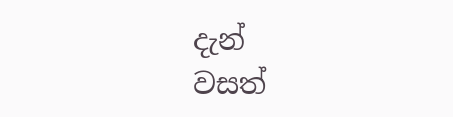දැන්
වසත්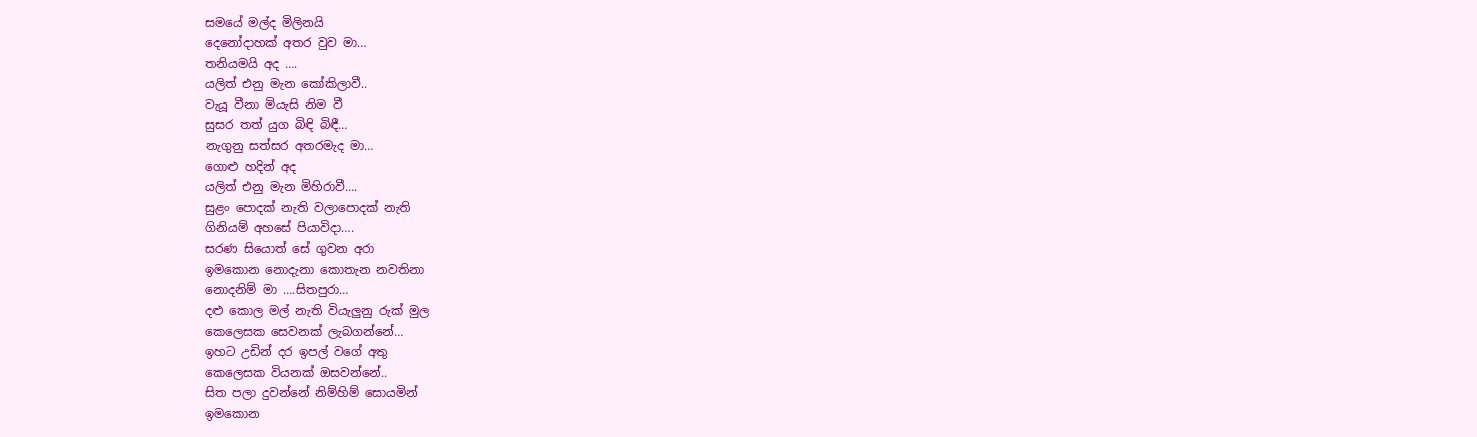සමයේ මල්ද මිලිනයි
දෙනෝදාහක් අතර වුව මා…
තනියමයි අද ….
යලිත් එනු මැන කෝකිලාවී..
වැයූ වීනා මියැසි නිම වී
සුසර තත් යුග බිඳි බිඳී…
නැගුනු සත්සර අතරමැද මා…
ගොළු හදින් අද
යලිත් එනු මැන මිහිරාවී….
සුළං පොදක් නැති වලාපොදක් නැති
ගිනියම් අහසේ පියාවිදා….
සරණ සියොත් සේ ගුවන අරා
ඉමකොන නොදැනා කොතැන නවතිනා
නොදනිම් මා ….සිතපුරා…
දළු කොල මල් නැති වියැලුනු රුක් මුල
කෙලෙසක සෙවනක් ලැබගන්නේ…
ඉහට උඩින් දර ඉපල් වගේ අතු
කෙලෙසක වියනක් ඔසවන්නේ..
සිත පලා දුවන්නේ නිම්හිම් සොයමින්
ඉමකොන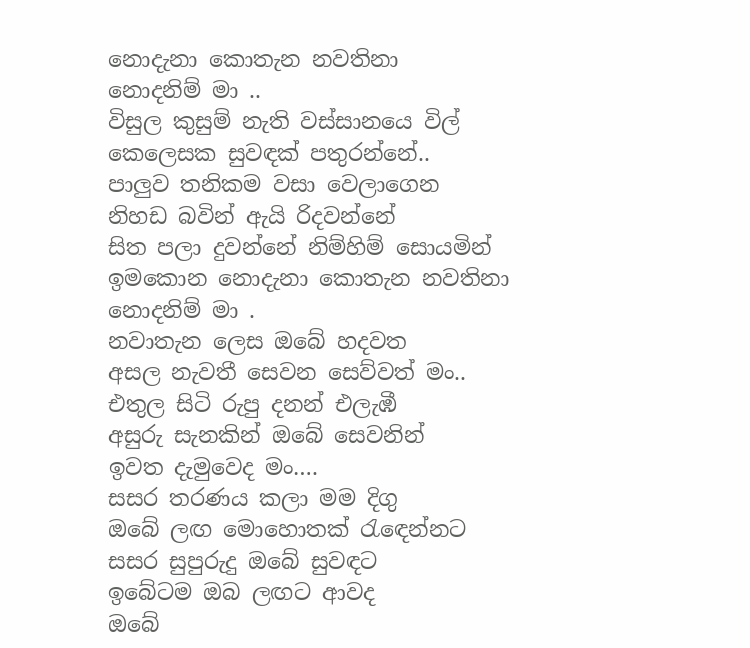නොදැනා කොතැන නවතිනා
නොදනිම් මා ..
විසුල කුසුම් නැති වස්සානයෙ විල්
කෙලෙසක සුවඳක් පතුරන්නේ..
පාලුව තනිකම වසා වෙලාගෙන
නිහඩ බවින් ඇයි රිදවන්නේ
සිත පලා දුවන්නේ නිම්හිම් සොයමින්
ඉමකොන නොදැනා කොතැන නවතිනා
නොදනිම් මා .
නවාතැන ලෙස ඔබේ හදවත
අසල නැවතී සෙවන සෙව්වත් මං..
එතුල සිටි රුපු දනන් එලැඹී
අසුරු සැනකින් ඔබේ සෙවනින්
ඉවත දැමුවෙද මං….
සසර තරණය කලා මම දිගු
ඔබේ ලඟ මොහොතක් රැඳෙන්නට
සසර සුපුරුදු ඔබේ සුවඳට
ඉබේටම ඔබ ලඟට ආවද
ඔබේ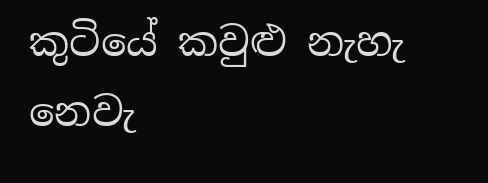කුටියේ කවුළු නැහැ නෙවැ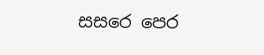සසරෙ පෙර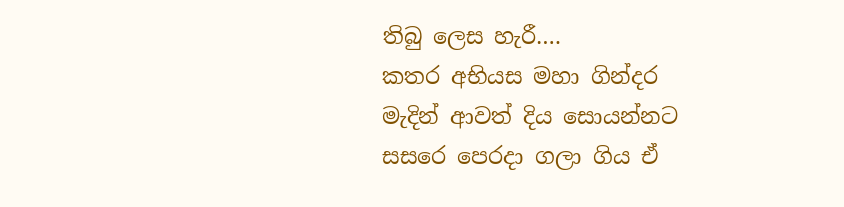තිබු ලෙස හැරී….
කතර අභියස මහා ගින්දර
මැදින් ආවත් දිය සොයන්නට
සසරෙ පෙරදා ගලා ගිය ඒ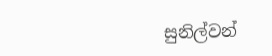සුනිල්වන්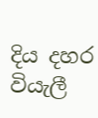දිය දහර වියැලී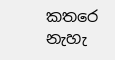කතරෙ නැහැ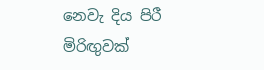නෙවැ දිය පිරී
මිරිඟුවක්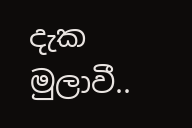දැක මුලාවී..